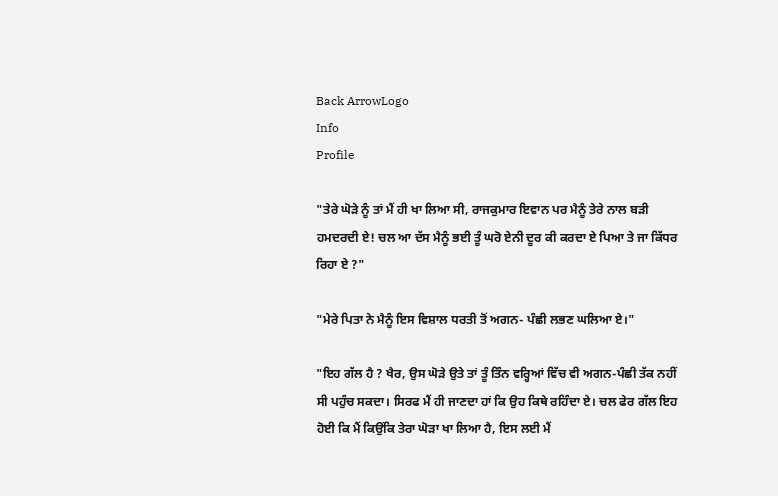Back ArrowLogo
Info
Profile

"ਤੇਰੇ ਘੋੜੇ ਨੂੰ ਤਾਂ ਮੈਂ ਹੀ ਖਾ ਲਿਆ ਸੀ, ਰਾਜਕੁਮਾਰ ਇਵਾਨ ਪਰ ਮੈਨੂੰ ਤੇਰੇ ਨਾਲ ਬੜੀ ਹਮਦਰਦੀ ਏ! ਚਲ ਆ ਦੱਸ ਮੈਨੂੰ ਭਈ ਤੂੰ ਘਰੋ ਏਨੀ ਦੂਰ ਕੀ ਕਰਦਾ ਏ ਪਿਆ ਤੇ ਜਾ ਕਿੱਧਰ ਰਿਹਾ ਏ ?"

"ਮੇਰੇ ਪਿਤਾ ਨੇ ਮੈਨੂੰ ਇਸ ਵਿਸ਼ਾਲ ਧਰਤੀ ਤੋਂ ਅਗਨ- ਪੰਛੀ ਲਭਣ ਘਲਿਆ ਏ।"

"ਇਹ ਗੱਲ ਹੈ ? ਖੈਰ, ਉਸ ਘੋੜੇ ਉਤੇ ਤਾਂ ਤੂੰ ਤਿੰਨ ਵਰ੍ਹਿਆਂ ਵਿੱਚ ਵੀ ਅਗਨ-ਪੰਛੀ ਤੱਕ ਨਹੀਂ ਸੀ ਪਹੁੰਚ ਸਕਦਾ। ਸਿਰਫ ਮੈਂ ਹੀ ਜਾਣਦਾ ਹਾਂ ਕਿ ਉਹ ਕਿਥੇ ਰਹਿੰਦਾ ਏ। ਚਲ ਫੇਰ ਗੱਲ ਇਹ ਹੋਈ ਕਿ ਮੈਂ ਕਿਉਂਕਿ ਤੇਰਾ ਘੋੜਾ ਖਾ ਲਿਆ ਹੈ, ਇਸ ਲਈ ਮੈਂ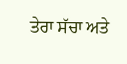ਤੇਰਾ ਸੱਚਾ ਅਤੇ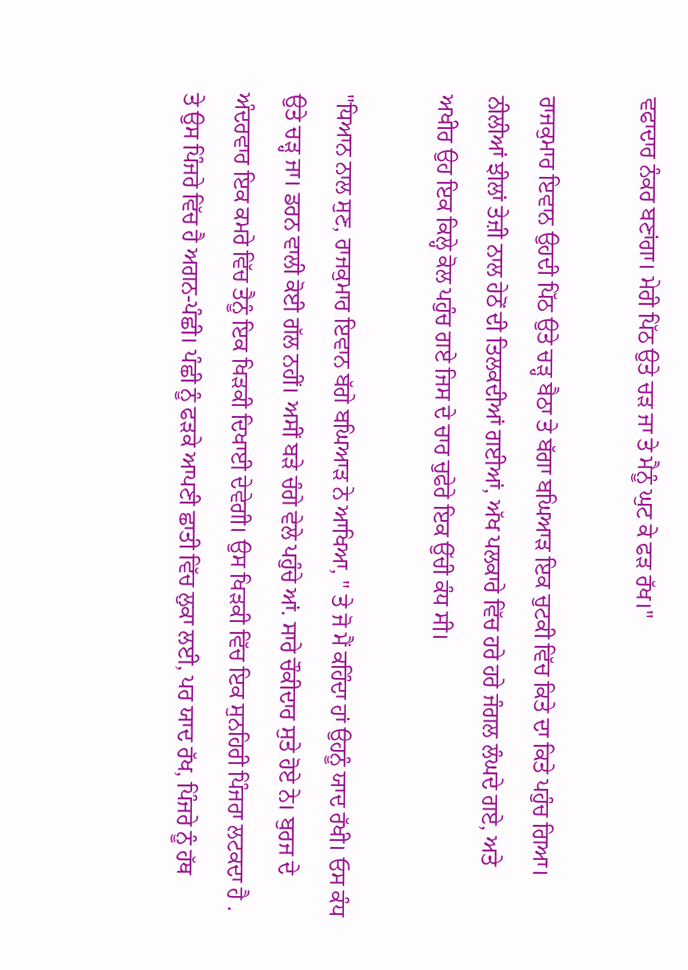ਵਫਾਦਾਰ ਨੰਕਰ ਬਣਾਂਗਾ। ਮੇਰੀ ਪਿੱਠ ਉਤੇ ਚੜ ਜਾ ਤੇ ਮੈਨੂੰ ਘੁਟ ਕੇ ਫੜ ਰੱਖ।"

ਰਾਜਕੁਮਾਰ ਇਵਾਨ ਉਹਦੀ ਪਿੱਠ ਉਤੇ ਚੜ੍ਹ ਬੈਠਾ ਤੇ ਬੱਗਾ ਬਘਿਆੜ ਇਕ ਚੁਟਕੀ ਵਿੱਚ ਕਿਤੇ ਦਾ ਕਿਤੇ ਪਹੁੰਚ ਗਿਆ। ਨੀਲੀਆਂ ਝੀਲਾਂ ਤੇਜ਼ੀ ਨਾਲ ਹੇਠੋਂ ਦੀ ਤਿਲਕਦੀਆਂ ਗਈਆਂ, ਅੱਖ ਪਲਕਾਰੇ ਵਿੱਚ ਹਰੇ ਹਰੇ ਜੰਗਲ ਲੰਘਦੇ ਗਏ, ਅਤੇ ਅਖੀਰ ਉਹ ਇਕ ਕਿਲ੍ਹੇ ਕੋਲ ਪਹੁੰਚ ਗਏ ਜਿਸ ਦੇ ਚਾਰ ਚੁਫੇਰੇ ਇਕ ਉੱਚੀ ਕੰਧ ਸੀ।

"ਧਿਆਨ ਨਾਲ ਸੁਣ, ਰਾਜਕੁਮਾਰ ਇਵਾਨ ਬੱਗੇ ਬਘਿਆੜ ਨੇ ਆਖਿਆ, " ਤੇ ਜੋ ਮੈਂ ਕਹਿੰਦਾ ਹਾਂ ਉਹਨੂੰ ਯਾਦ ਰੱਖੀ। ਓਸ ਕੰਧ ਉਤੇ ਚੜ੍ਹ ਜਾ। ਡਰਨ ਵਾਲੀ ਕੋਈ ਗੱਲ ਨਹੀਂ। ਅਸੀਂ ਬੜੇ ਚੰਗੇ ਵੇਲੇ ਪਹੁੰਚੇ ਆਂ. ਸਾਰੇ ਚੌਕੀਦਾਰ ਸੁਤੇ ਹੋਏ ਨੇ। ਬੁਰਜ ਦੇ ਅੰਦਰਵਾਰ ਇਕ ਕਮਰੇ ਵਿੱਚ ਤੈਨੂੰ ਇਕ ਖਿੜਕੀ ਦਿਖਾਈ ਦੇਵੇਗੀ। ਉਸ ਖਿੜਕੀ ਵਿੱਚ ਇਕ ਸੁਨਹਿਰੀ ਪਿੰਜਰਾ ਲਟਕਦਾ ਹੈ . ਤੇ ਉਸ ਪਿੰਜਰੇ ਵਿੱਚ ਹੈ ਅਗਨ-ਪੰਛੀ। ਪੰਛੀ ਨੂੰ ਫੜਕੇ ਆਪਣੀ ਛਾਤੀ ਵਿੱਚ ਲੁਕਾ ਲਈ, ਪਰ ਯਾਦ ਰੱਖ, ਪਿੰਜਰੇ ਨੂੰ ਹੱਥ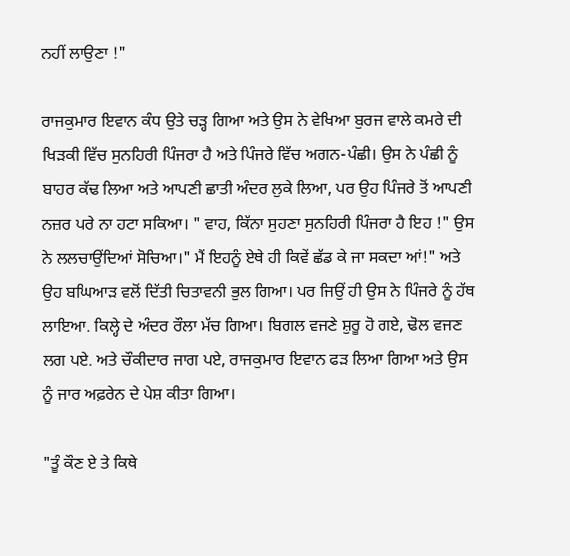ਨਹੀਂ ਲਾਉਣਾ !"

ਰਾਜਕੁਮਾਰ ਇਵਾਨ ਕੰਧ ਉਤੇ ਚੜ੍ਹ ਗਿਆ ਅਤੇ ਉਸ ਨੇ ਵੇਖਿਆ ਬੁਰਜ ਵਾਲੇ ਕਮਰੇ ਦੀ ਖਿੜਕੀ ਵਿੱਚ ਸੁਨਹਿਰੀ ਪਿੰਜਰਾ ਹੈ ਅਤੇ ਪਿੰਜਰੇ ਵਿੱਚ ਅਗਨ-ਪੰਛੀ। ਉਸ ਨੇ ਪੰਛੀ ਨੂੰ ਬਾਹਰ ਕੱਢ ਲਿਆ ਅਤੇ ਆਪਣੀ ਛਾਤੀ ਅੰਦਰ ਲੁਕੇ ਲਿਆ, ਪਰ ਉਹ ਪਿੰਜਰੇ ਤੋਂ ਆਪਣੀ ਨਜ਼ਰ ਪਰੇ ਨਾ ਹਟਾ ਸਕਿਆ। " ਵਾਹ, ਕਿੱਨਾ ਸੁਹਣਾ ਸੁਨਹਿਰੀ ਪਿੰਜਰਾ ਹੈ ਇਹ !" ਉਸ ਨੇ ਲਲਚਾਉਂਦਿਆਂ ਸੋਚਿਆ।" ਮੈਂ ਇਹਨੂੰ ਏਥੇ ਹੀ ਕਿਵੇਂ ਛੱਡ ਕੇ ਜਾ ਸਕਦਾ ਆਂ!" ਅਤੇ ਉਹ ਬਘਿਆੜ ਵਲੋਂ ਦਿੱਤੀ ਚਿਤਾਵਨੀ ਭੁਲ ਗਿਆ। ਪਰ ਜਿਉਂ ਹੀ ਉਸ ਨੇ ਪਿੰਜਰੇ ਨੂੰ ਹੱਥ ਲਾਇਆ. ਕਿਲ੍ਹੇ ਦੇ ਅੰਦਰ ਰੌਲਾ ਮੱਚ ਗਿਆ। ਬਿਗਲ ਵਜਣੇ ਸ਼ੁਰੂ ਹੋ ਗਏ, ਢੋਲ ਵਜਣ ਲਗ ਪਏ. ਅਤੇ ਚੌਕੀਦਾਰ ਜਾਗ ਪਏ, ਰਾਜਕੁਮਾਰ ਇਵਾਨ ਫੜ ਲਿਆ ਗਿਆ ਅਤੇ ਉਸ ਨੂੰ ਜਾਰ ਅਫ਼ਰੇਨ ਦੇ ਪੇਸ਼ ਕੀਤਾ ਗਿਆ।

"ਤੂੰ ਕੌਣ ਏ ਤੇ ਕਿਥੇ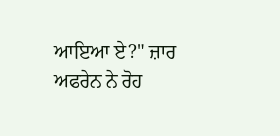ਆਇਆ ਏ?" ਜ਼ਾਰ ਅਫਰੇਨ ਨੇ ਰੋਹ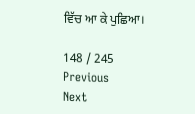ਵਿੱਚ ਆ ਕੇ ਪੁਛਿਆ।

148 / 245
Previous
Next